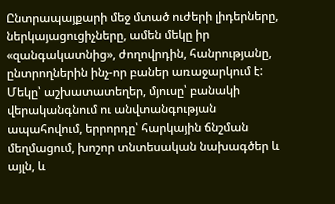Ընտրապայքարի մեջ մտած ուժերի լիդերները, ներկայացուցիչները, ամեն մեկը իր «զանգակատնից», ժողովրդին, հանրությանը, ընտրողներին ինչ-որ բաներ առաջարկում է: Մեկը՝ աշխատատեղեր, մյուսը՝ բանակի վերականգնում ու անվտանգության ապահովում, երրորդը՝ հարկային ճնշման մեղմացում, խոշոր տնտեսական նախագծեր և այլն, և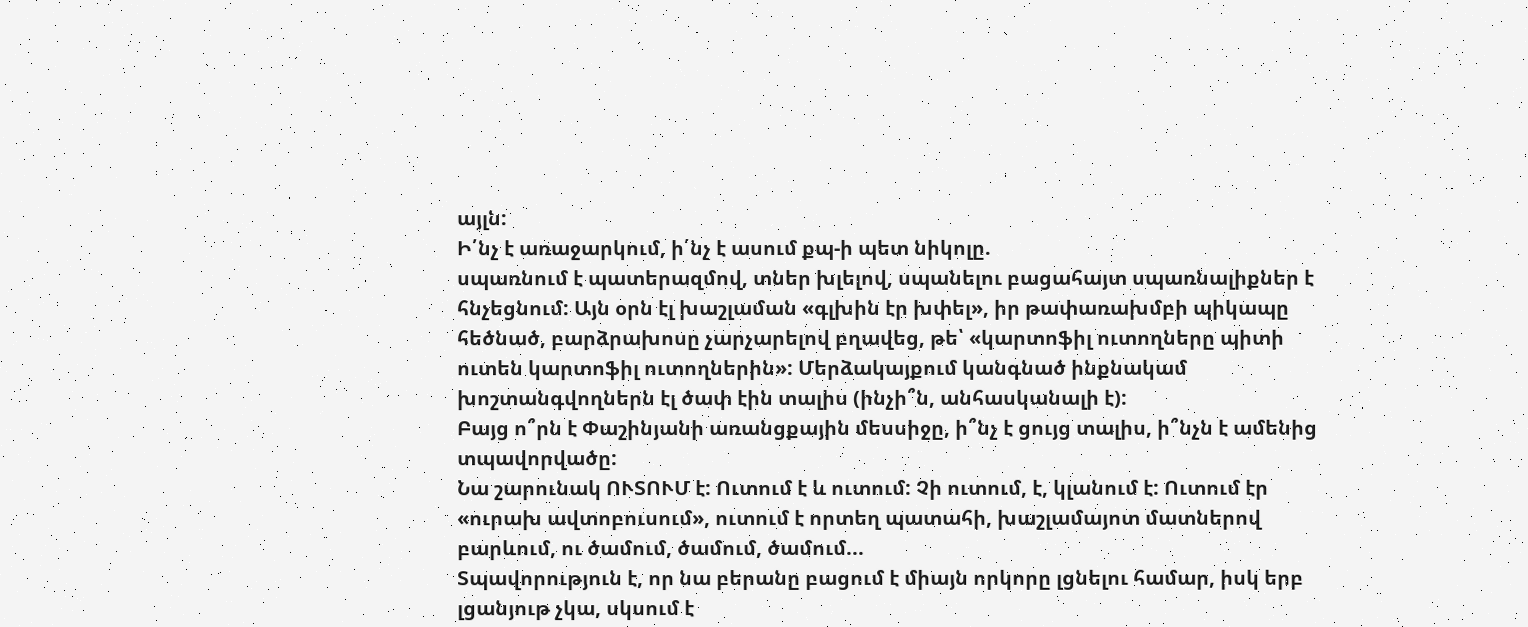այլն:
Ի՛նչ է առաջարկում, ի՛նչ է ասում քպ-ի պետ նիկոլը.
սպառնում է պատերազմով, տներ խլելով, սպանելու բացահայտ սպառնալիքներ է հնչեցնում: Այն օրն էլ խաշլաման «գլխին էր խփել», իր թափառախմբի պիկապը հեծնած, բարձրախոսը չարչարելով բղավեց, թե՝ «կարտոֆիլ ուտողները պիտի ուտեն կարտոֆիլ ուտողներին»: Մերձակայքում կանգնած ինքնակամ խոշտանգվողներն էլ ծափ էին տալիս (ինչի՞ն, անհասկանալի է):
Բայց ո՞րն է Փաշինյանի առանցքային մեսսիջը, ի՞նչ է ցույց տալիս, ի՞նչն է ամենից տպավորվածը:
Նա շարունակ ՈՒՏՈՒՄ է: Ուտում է և ուտում: Չի ուտում, է, կլանում է: Ուտում էր «ուրախ ավտոբուսում», ուտում է որտեղ պատահի, խաշլամայոտ մատներով բարևում, ու ծամում, ծամում, ծամում...
Տպավորություն է, որ նա բերանը բացում է միայն որկորը լցնելու համար, իսկ երբ լցանյութ չկա, սկսում է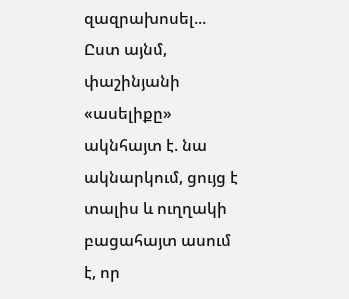զազրախոսել...
Ըստ այնմ, փաշինյանի «ասելիքը» ակնհայտ է. նա ակնարկում, ցույց է տալիս և ուղղակի բացահայտ ասում է, որ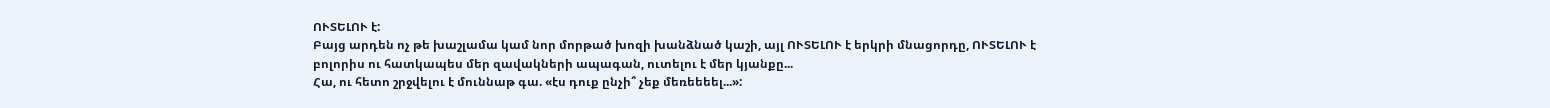ՈՒՏԵԼՈՒ է:
Բայց արդեն ոչ թե խաշլամա կամ նոր մորթած խոզի խանձնած կաշի, այլ ՈՒՏԵԼՈՒ է երկրի մնացորդը, ՈՒՏԵԼՈՒ է բոլորիս ու հատկապես մեր զավակների ապագան, ուտելու է մեր կյանքը...
Հա, ու հետո շրջվելու է մուննաթ գա. «էս դուք ընչի՞ չեք մեռեեեել...»: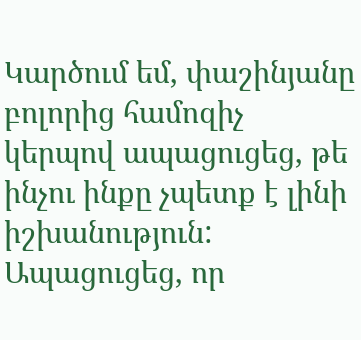Կարծում եմ, փաշինյանը բոլորից համոզիչ կերպով ապացուցեց, թե ինչու ինքը չպետք է լինի իշխանություն: Ապացուցեց, որ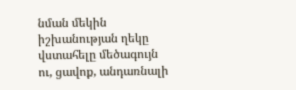նման մեկին իշխանության ղեկը վստահելը մեծագույն ու, ցավոք, անդառնալի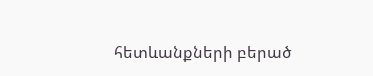հետևանքների բերած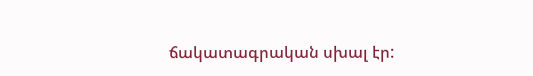ճակատագրական սխալ էր: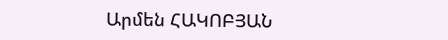Արմեն ՀԱԿՈԲՅԱՆ